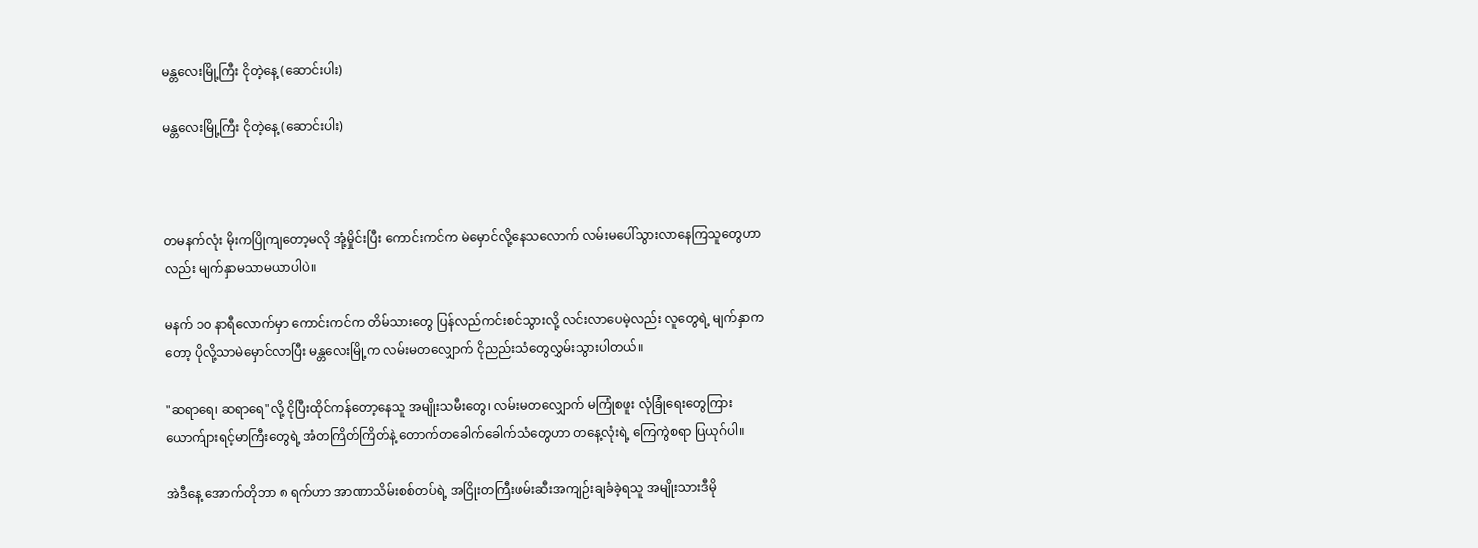မန္တလေးမြို့ကြီး ငိုတဲ့နေ့ (ဆောင်းပါး)

မန္တလေးမြို့ကြီး ငိုတဲ့နေ့ (ဆောင်းပါး)



တမနက်လုံး မိုးကပြိုကျတော့မလို အုံ့မှိုင်းပြီး ကောင်းကင်က မဲမှောင်လို့နေသလောက် လမ်းမပေါ်သွားလာနေကြသူတွေဟာလည်း မျက်နှာမသာမယာပါပဲ။

မနက် ၁၀ နာရီလောက်မှာ ကောင်းကင်က တိမ်သားတွေ ပြန်လည်ကင်းစင်သွားလို့ လင်းလာပေမဲ့လည်း လူတွေရဲ့ မျက်နှာကတော့ ပိုလို့သာမဲမှောင်လာပြီး မန္တလေးမြို့က လမ်းမတလျှောက် ငိုညည်းသံတွေလွှမ်းသွားပါတယ်။

"ဆရာရေ၊ ဆရာရေ"လို့ ငိုပြီးထိုင်ကန်တော့နေသူ အမျိုးသမီးတွေ၊ လမ်းမတလျှောက် မကြုံစဖူး လုံခြုံရေးတွေကြား ယောက်ျားရင့်မာကြီးတွေရဲ့ အံတကြိတ်ကြိတ်နဲ့ တောက်တခေါက်ခေါက်သံတွေဟာ တနေ့လုံးရဲ့ ကြေကွဲစရာ ပြယုဂ်ပါ။

အဲဒီနေ့ အောက်တိုဘာ ၈ ရက်ဟာ အာဏာသိမ်းစစ်တပ်ရဲ့ အငြိုးတကြီးဖမ်းဆီးအကျဉ်းချခံခဲ့ရသူ အမျိုးသားဒီမို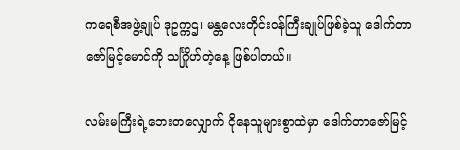ကရေစီအဖွဲ့ချုပ် ဒုဥက္ကဌ၊ မန္တလေးတိုင်းဝန်ကြီးချုပ်ဖြစ်ခဲ့သူ ဒေါက်တာဇော်မြင့်မောင်ကို သင်္ဂြိုဟ်တဲ့နေ့ ဖြစ်ပါတယ်။

လမ်းမကြီးရဲ့ဘေးတလျှောက် ငိုနေသူများစွာထဲမှာ ဒေါက်တာဇော်မြင့်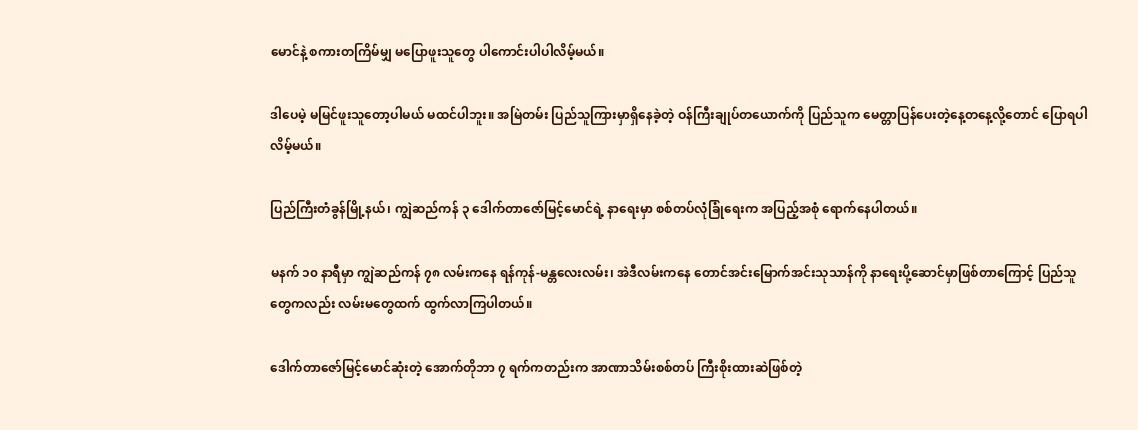မောင်နဲ့ စကားတကြိမ်မျှ မပြောဖူးသူတွေ ပါကောင်းပါပါလိမ့်မယ်။

ဒါပေမဲ့ မမြင်ဖူးသူတော့ပါမယ် မထင်ပါဘူး။ အမြဲတမ်း ပြည်သူကြားမှာရှိနေခဲ့တဲ့ ဝန်ကြီးချုပ်တယောက်ကို ပြည်သူက မေတ္တာပြန်ပေးတဲ့နေ့တနေ့လို့တောင် ပြောရပါလိမ့်မယ်။

ပြည်ကြီးတံခွန်မြို့နယ်၊ ကျွဲဆည်ကန် ၃ ဒေါက်တာဇော်မြင့်မောင်ရဲ့ နာရေးမှာ စစ်တပ်လုံခြုံရေးက အပြည့်အစုံ ရောက်နေပါတယ်။

မနက် ၁၀ နာရီမှာ ကျွဲဆည်ကန် ၇၈ လမ်းကနေ ရန်ကုန်-မန္တလေးလမ်း၊ အဲဒီလမ်းကနေ တောင်အင်းမြောက်အင်းသုသာန်ကို နာရေးပို့ဆောင်မှာဖြစ်တာကြောင့် ပြည်သူတွေကလည်း လမ်းမတွေထက် ထွက်လာကြပါတယ်။

ဒေါက်တာဇော်မြင့်မောင်ဆုံးတဲ့ အောက်တိုဘာ ၇ ရက်ကတည်းက အာဏာသိမ်းစစ်တပ် ကြီးစိုးထားဆဲဖြစ်တဲ့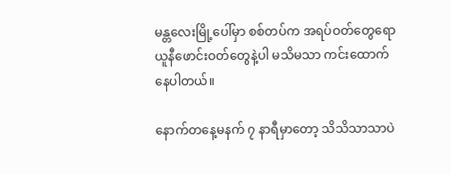မန္တလေးမြို့ပေါ်မှာ စစ်တပ်က အရပ်ဝတ်တွေရော ယူနီဖောင်းဝတ်တွေနဲ့ပါ မသိမသာ ကင်းထောက်နေပါတယ်။

နောက်တနေ့မနက် ၇ နာရီမှာတော့ သိသိသာသာပဲ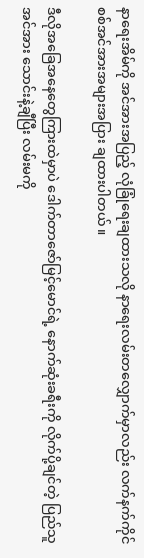နာရေးအိမ်ကို အင်အားအပြည့် လုံခြုံရေးချထားသလို နာရေးလမ်းတလျှောက်မှာလည်း လက်နက်ကိုင် စစ်အင်အားအများအပြား ချထားပါတယ်။

ဒီလိုအခြေအနေတွေကြားထဲမှာပဲ ဒေါက်တာဇော်မြင့်မောင်ရဲ့ နောက်ဆုံးခရီးကို လိုက်ပို့ချင်တဲ့ ပြည်သူအင်အား သောင်းနဲ့ချီပြီး လမ်းမကို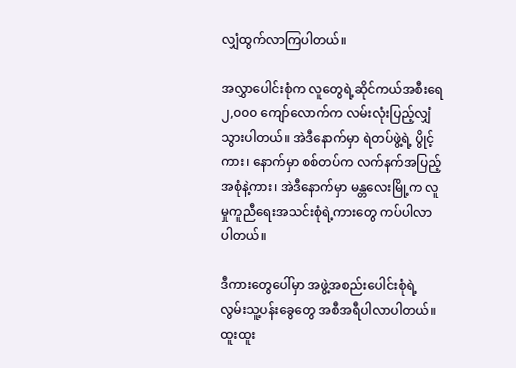လျှံထွက်လာကြပါတယ်။

အလွှာပေါင်းစုံက လူတွေရဲ့ဆိုင်ကယ်အစီးရေ ၂,၀၀၀ ကျော်လောက်က လမ်းလုံးပြည့်လျှံသွားပါတယ်။ အဲဒီနောက်မှာ ရဲတပ်ဖွဲ့ရဲ့ ပွိုင့်ကား၊ နောက်မှာ စစ်တပ်က လက်နက်အပြည့်အစုံနဲ့ကား၊ အဲဒီနောက်မှာ မန္တလေးမြို့က လူမှုကူညီရေးအသင်းစုံရဲ့ကားတွေ ကပ်ပါလာပါတယ်။

ဒီကားတွေပေါ်မှာ အဖွဲ့အစည်းပေါင်းစုံရဲ့ လွမ်းသူ့ပန်းခွေတွေ အစီအရီပါလာပါတယ်။ ထူးထူး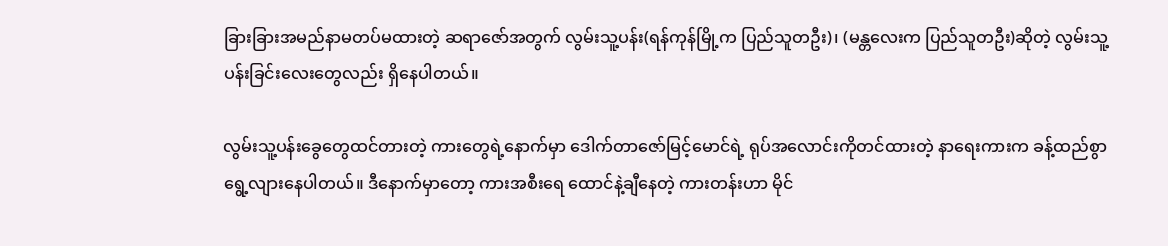ခြားခြားအမည်နာမတပ်မထားတဲ့ ဆရာဇော်အတွက် လွမ်းသူ့ပန်း(ရန်ကုန်မြို့က ပြည်သူတဦး)၊ (မန္တလေးက ပြည်သူတဦး)ဆိုတဲ့ လွမ်းသူ့ပန်းခြင်းလေးတွေလည်း ရှိနေပါတယ်။

လွမ်းသူ့ပန်းခွေတွေထင်တားတဲ့ ကားတွေရဲ့နောက်မှာ ဒေါက်တာဇော်မြင့်မောင်ရဲ့ ရုပ်အလောင်းကိုတင်ထားတဲ့ နာရေးကားက ခန့်ထည်စွာရွေ့လျားနေပါတယ်။ ဒီနောက်မှာတော့ ကားအစီးရေ ထောင်နဲ့ချီနေတဲ့ ကားတန်းဟာ မိုင်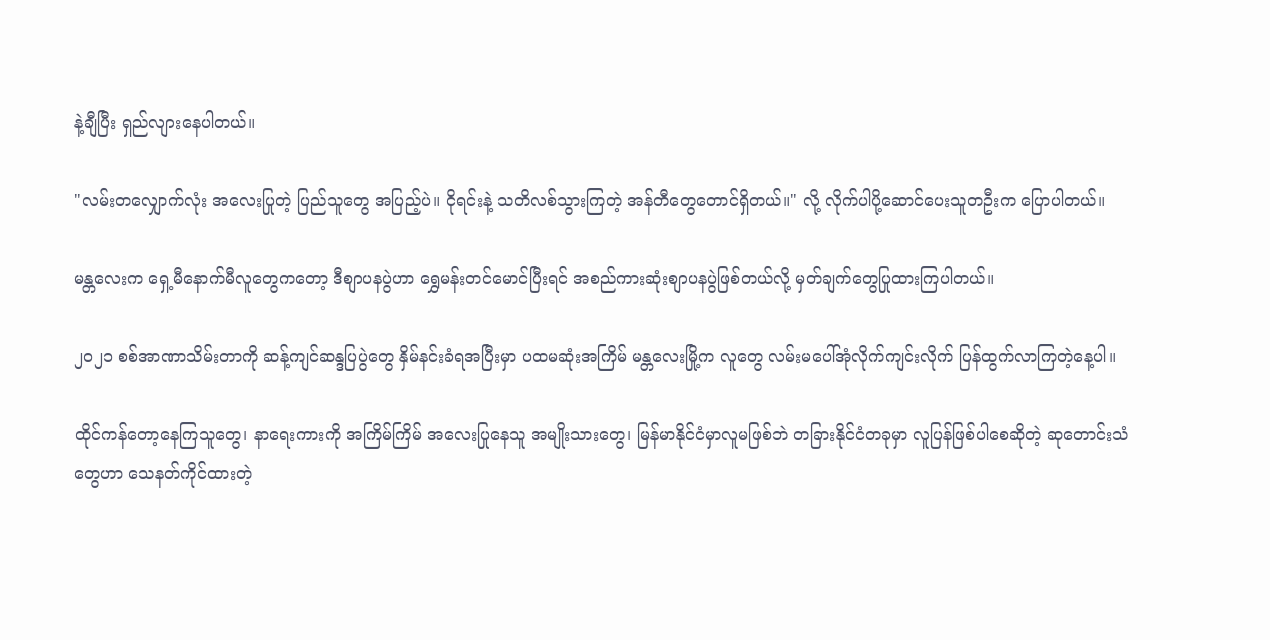နဲ့ချီပြီး ရှည်လျားနေပါတယ်။

"လမ်းတလျှောက်လုံး အလေးပြုတဲ့ ပြည်သူတွေ အပြည့်ပဲ။ ငိုရင်းနဲ့ သတိလစ်သွားကြတဲ့ အန်တီတွေတောင်ရှိတယ်။" လို့ လိုက်ပါပို့ဆောင်ပေးသူတဦးက ပြောပါတယ်။

မန္တလေးက ရှေ့မီနောက်မီလူတွေကတော့ ဒီစျာပနပွဲဟာ ရွှေမန်းတင်မောင်ပြီးရင် အစည်ကားဆုံးစျာပနပွဲဖြစ်တယ်လို့ မှတ်ချက်တွေပြုထားကြပါတယ်။

၂၀၂၁ စစ်အာဏာသိမ်းတာကို ဆန့်ကျင်ဆန္ဒပြပွဲတွေ နှိမ်နင်းခံရအပြီးမှာ ပထမဆုံးအကြိမ် မန္တလေးမြို့က လူတွေ လမ်းမပေါ်အုံလိုက်ကျင်းလိုက် ပြန်ထွက်လာကြတဲ့နေ့ပါ။

ထိုင်ကန်တော့နေကြသူတွေ၊ နာရေးကားကို အကြိမ်ကြိမ် အလေးပြုနေသူ အမျိုးသားတွေ၊ မြန်မာနိုင်ငံမှာလူမဖြစ်ဘဲ တခြားနိုင်ငံတခုမှာ လူပြန်ဖြစ်ပါစေဆိုတဲ့ ဆုတောင်းသံတွေဟာ သေနတ်ကိုင်ထားတဲ့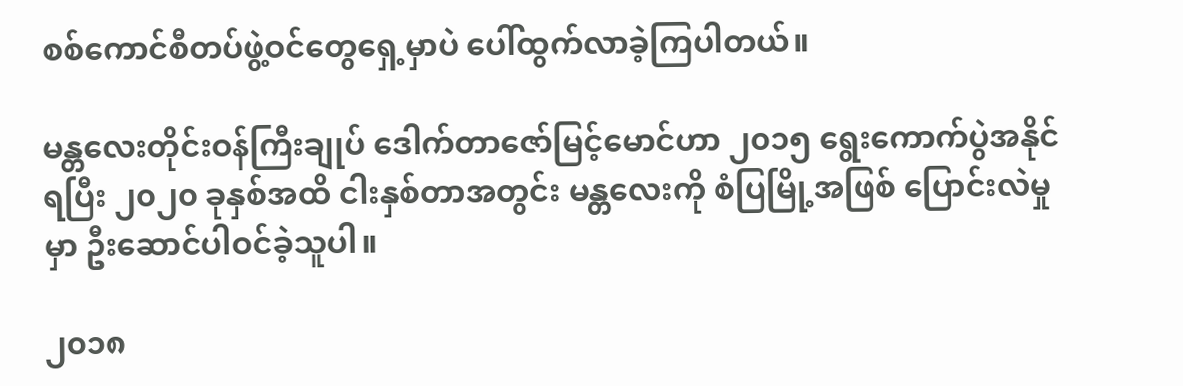စစ်ကောင်စီတပ်ဖွဲ့ဝင်တွေရှေ့မှာပဲ ပေါ်ထွက်လာခဲ့ကြပါတယ်။

မန္တလေးတိုင်းဝန်ကြီးချုပ် ဒေါက်တာဇော်မြင့်မောင်ဟာ ၂၀၁၅ ရွေးကောက်ပွဲအနိုင်ရပြီး ၂၀၂၀ ခုနှစ်အထိ ငါးနှစ်တာအတွင်း မန္တလေးကို စံပြမြို့အဖြစ် ပြောင်းလဲမှုမှာ ဦးဆောင်ပါဝင်ခဲ့သူပါ။

၂၀၁၈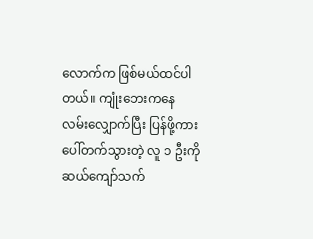လောက်က ဖြစ်မယ်ထင်ပါတယ်။ ကျုံးဘေးကနေ လမ်းလျှောက်ပြီး ပြန်ဖို့ကားပေါ်တက်သွားတဲ့ လူ ၁ ဦးကို ဆယ်ကျော်သက်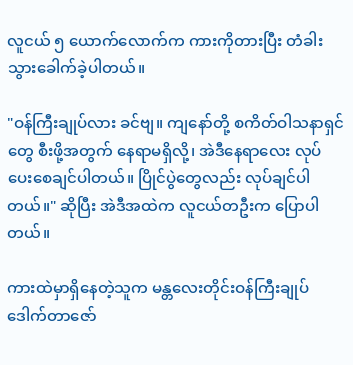လူငယ် ၅ ယောက်လောက်က ကားကိုတားပြီး တံခါးသွားခေါက်ခဲ့ပါတယ်။

"ဝန်ကြီးချုပ်လား ခင်ဗျ။ ကျနော်တို့ စကိတ်ဝါသနာရှင်တွေ စီးဖို့အတွက် နေရာမရှိလို့၊ အဲဒီနေရာလေး လုပ်ပေးစေချင်ပါတယ်။ ပြိုင်ပွဲတွေလည်း လုပ်ချင်ပါတယ်။" ဆိုပြီး အဲဒီအထဲက လူငယ်တဦးက ပြောပါတယ်။

ကားထဲမှာရှိနေတဲ့သူက မန္တလေးတိုင်းဝန်ကြီးချုပ် ဒေါက်တာဇော်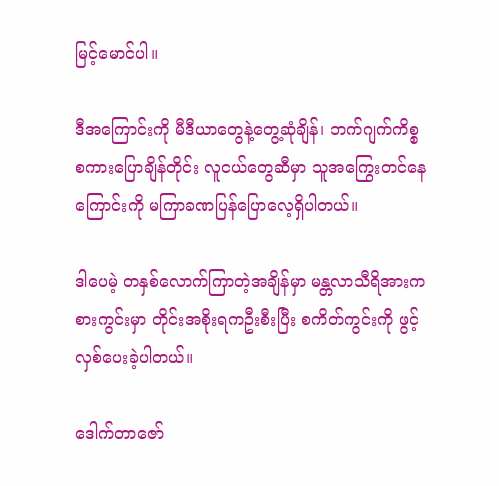မြင့်မောင်ပါ။

ဒီအကြောင်းကို မီဒီယာတွေနဲ့တွေ့ဆုံချိန်၊ ဘက်ဂျက်ကိစ္စစကားပြောချိန်တိုင်း လူငယ်တွေဆီမှာ သူအကြွေးတင်နေကြောင်းကို မကြာခဏပြန်ပြောလေ့ရှိပါတယ်။

ဒါပေမဲ့ တနှစ်လောက်ကြာတဲ့အချိန်မှာ မန္တလာသီရိအားကစားကွင်းမှာ တိုင်းအစိုးရကဦးစီးပြီး စကိတ်ကွင်းကို ဖွင့်လှစ်ပေးခဲ့ပါတယ်။

ဒေါက်တာဇော်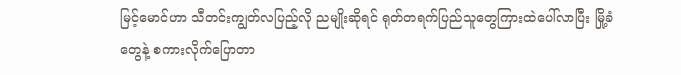မြင့်မောင်ဟာ သီတင်းကျွတ်လပြည့်လို ညမျိုးဆိုရင် ရုတ်တရက်ပြည်သူတွေကြားထဲပေါ်လာပြီး မြို့ခံတွေနဲ့ စကားလိုက်ပြောတာ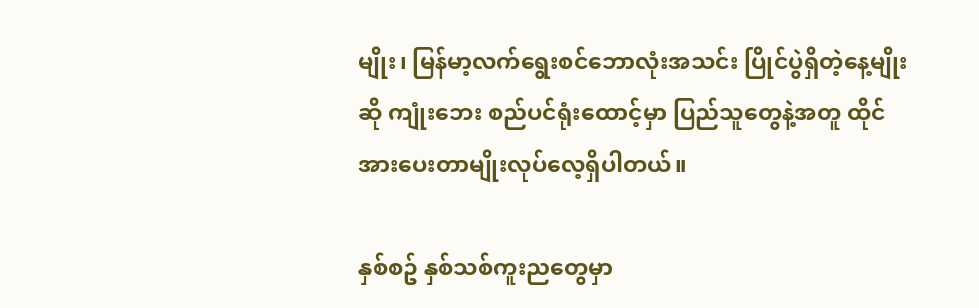မျိုး၊ မြန်မာ့လက်ရွေးစင်ဘောလုံးအသင်း ပြိုင်ပွဲရှိတဲ့နေ့မျိုးဆို ကျုံးဘေး စည်ပင်ရုံးထောင့်မှာ ပြည်သူတွေနဲ့အတူ ထိုင်အားပေးတာမျိုးလုပ်လေ့ရှိပါတယ်။

နှစ်စဥ် နှစ်သစ်ကူးညတွေမှာ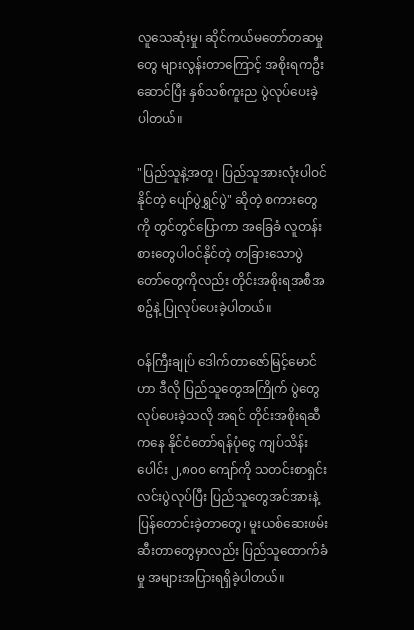လူသေဆုံးမှု၊ ဆိုင်ကယ်မတော်တဆမှုတွေ များလွန်းတာကြောင့် အစိုးရကဦးဆောင်ပြီး နှစ်သစ်ကူးည ပွဲလုပ်ပေးခဲ့ပါတယ်။

"ပြည်သူနဲ့အတူ၊ ပြည်သူအားလုံးပါဝင်နိုင်တဲ့ ပျော်ပွဲရွှင်ပွဲ" ဆိုတဲ့ စကားတွေကို တွင်တွင်ပြောကာ အခြေခံ လူတန်းစားတွေပါဝင်နိုင်တဲ့ တခြားသောပွဲတော်တွေကိုလည်း တိုင်းအစိုးရအစီအစဥ်နဲ့ ပြုလုပ်ပေးခဲ့ပါတယ်။

ဝန်ကြီးချုပ် ဒေါက်တာဇော်မြင့်မောင်ဟာ ဒီလို ပြည်သူတွေအကြိုက် ပွဲတွေလုပ်ပေးခဲ့သလို အရင် တိုင်းအစိုးရဆီကနေ နိုင်ငံတော်ရန်ပုံငွေ ကျပ်သိန်းပေါင်း ၂,၈၀၀ ကျော်ကို သတင်းစာရှင်းလင်းပွဲလုပ်ပြီး ပြည်သူတွေအင်အားနဲ့ ပြန်တောင်းခဲ့တာတွေ၊ မူးယစ်ဆေးဖမ်းဆီးတာတွေမှာလည်း ပြည်သူထောက်ခံမှု အများအပြားရရှိခဲ့ပါတယ်။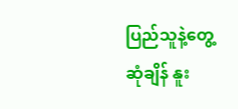ပြည်သူနဲ့တွေ့ဆုံချိန် နူး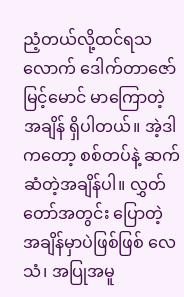ညံ့တယ်လို့ထင်ရသလောက် ဒေါက်တာဇော်မြင့်မောင် မာကြောတဲ့အချိန် ရှိပါတယ်။ အဲ့ဒါကတော့ စစ်တပ်နဲ့ ဆက်ဆံတဲ့အချိန်ပါ။ လွှတ်တော်အတွင်း ပြောတဲ့အချိန်မှာပဲဖြစ်ဖြစ် လေသံ၊ အပြုအမူ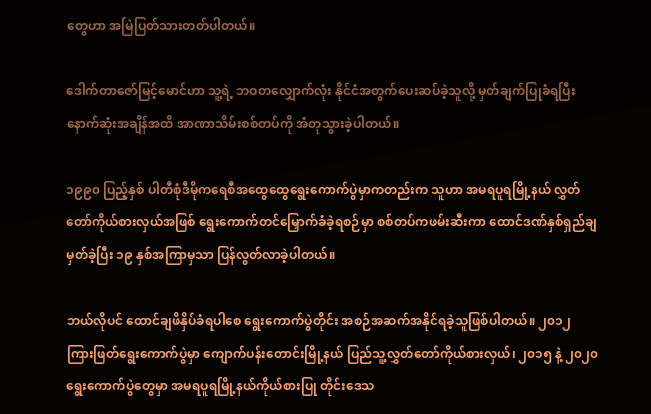တွေဟာ အမြဲပြတ်သားတတ်ပါတယ်။

ဒေါက်တာဇော်မြင့်မောင်ဟာ သူ့ရဲ့ ဘဝတလျှောက်လုံး နိုင်ငံအတွက်ပေးဆပ်ခဲ့သူလို့ မှတ်ချက်ပြုခံရပြီး နောက်ဆုံးအချိန်အထိ အာဏာသိမ်းစစ်တပ်ကို အံတုသွားခဲ့ပါတယ်။

၁၉၉၀ ပြည့်နှစ် ပါတီစုံဒီမိုကရေစီအထွေထွေရွေးကောက်ပွဲမှာကတည်းက သူဟာ အမရပူရမြို့နယ် လွှတ်တော်ကိုယ်စားလှယ်အဖြစ် ရွေးကောက်တင်မြှောက်ခံခဲ့ရစဉ်မှာ စစ်တပ်ကဖမ်းဆီးကာ ထောင်ဒဏ်နှစ်ရှည်ချမှတ်ခဲ့ပြီး ၁၉ နှစ်အကြာမှသာ ပြန်လွတ်လာခဲ့ပါတယ်။

ဘယ်လိုပင် ထောင်ချဖိနှိပ်ခံရပါစေ ရွေးကောက်ပွဲတိုင်း အစဉ်အဆက်အနိုင်ရခဲ့သူဖြစ်ပါတယ်။ ၂၀၁၂ ကြားဖြတ်ရွေးကောက်ပွဲမှာ ကျောက်ပန်းတောင်းမြို့နယ် ပြည်သူ့လွှတ်တော်ကိုယ်စားလှယ်၊ ၂၀၁၅ နဲ့ ၂၀၂၀ ရွေးကောက်ပွဲတွေမှာ အမရပူရမြို့နယ်ကိုယ်စားပြု တိုင်းဒေသ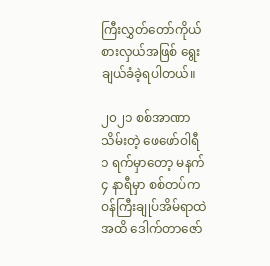ကြီးလွှတ်တော်ကိုယ်စားလှယ်အဖြစ် ရွေးချယ်ခံခဲ့ရပါတယ်။

၂၀၂၁ စစ်အာဏာသိမ်းတဲ့ ဖေဖော်ဝါရီ ၁ ရက်မှာတော့ မနက် ၄ နာရီမှာ စစ်တပ်က ဝန်ကြီးချုပ်အိမ်ရာထဲအထိ ဒေါက်တာဇော်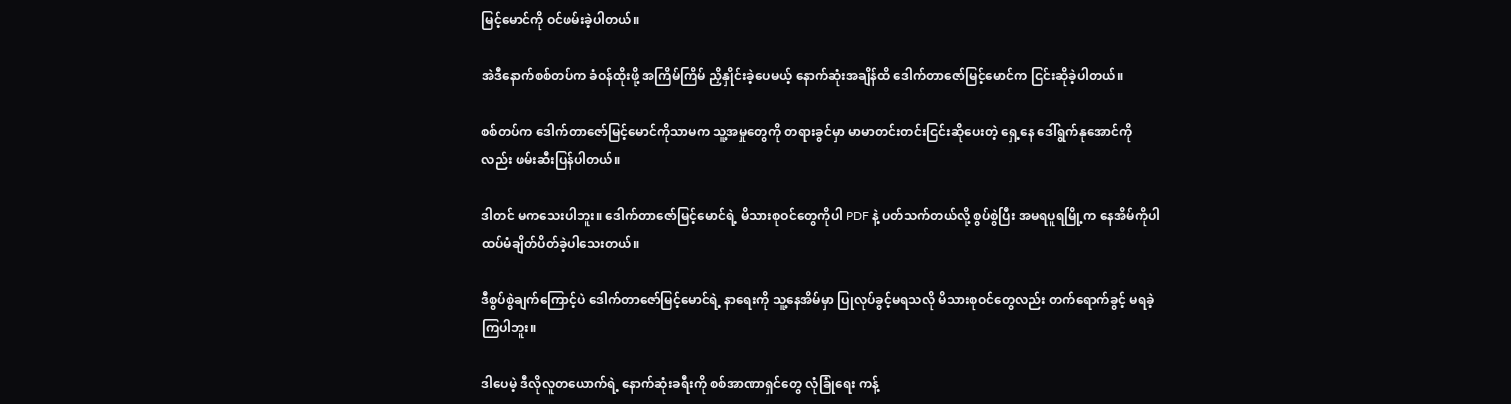မြင့်မောင်ကို ဝင်ဖမ်းခဲ့ပါတယ်။

အဲဒီနောက်စစ်တပ်က ခံဝန်ထိုးဖို့ အကြိမ်ကြိမ် ညှိနှိုင်းခဲ့ပေမယ့် နောက်ဆုံးအချိန်ထိ ဒေါက်တာဇော်မြင့်မောင်က ငြင်းဆိုခဲ့ပါတယ်။

စစ်တပ်က ဒေါက်တာဇော်မြင့်မောင်ကိုသာမက သူ့အမှုတွေကို တရားခွင်မှာ မာမာတင်းတင်းငြင်းဆိုပေးတဲ့ ရှေ့နေ ဒေါ်ရွက်နုအောင်ကိုလည်း ဖမ်းဆီးပြန်ပါတယ်။

ဒါတင် မကသေးပါဘူး။ ဒေါက်တာဇော်မြင့်မောင်ရဲ့ မိသားစုဝင်တွေကိုပါ PDF နဲ့ ပတ်သက်တယ်လို့ စွပ်စွဲပြီး အမရပူရမြို့က နေအိမ်ကိုပါ ထပ်မံချိတ်ပိတ်ခဲ့ပါသေးတယ်။

ဒီစွပ်စွဲချက်ကြောင့်ပဲ ဒေါက်တာဇော်မြင့်မောင်ရဲ့ နာရေးကို သူ့နေအိမ်မှာ ပြုလုပ်ခွင့်မရသလို မိသားစုဝင်တွေလည်း တက်ရောက်ခွင့် မရခဲ့ကြပါဘူး။

ဒါပေမဲ့ ဒီလိုလူတယောက်ရဲ့ နောက်ဆုံးခရီးကို စစ်အာဏာရှင်တွေ လုံခြုံရေး ကန့်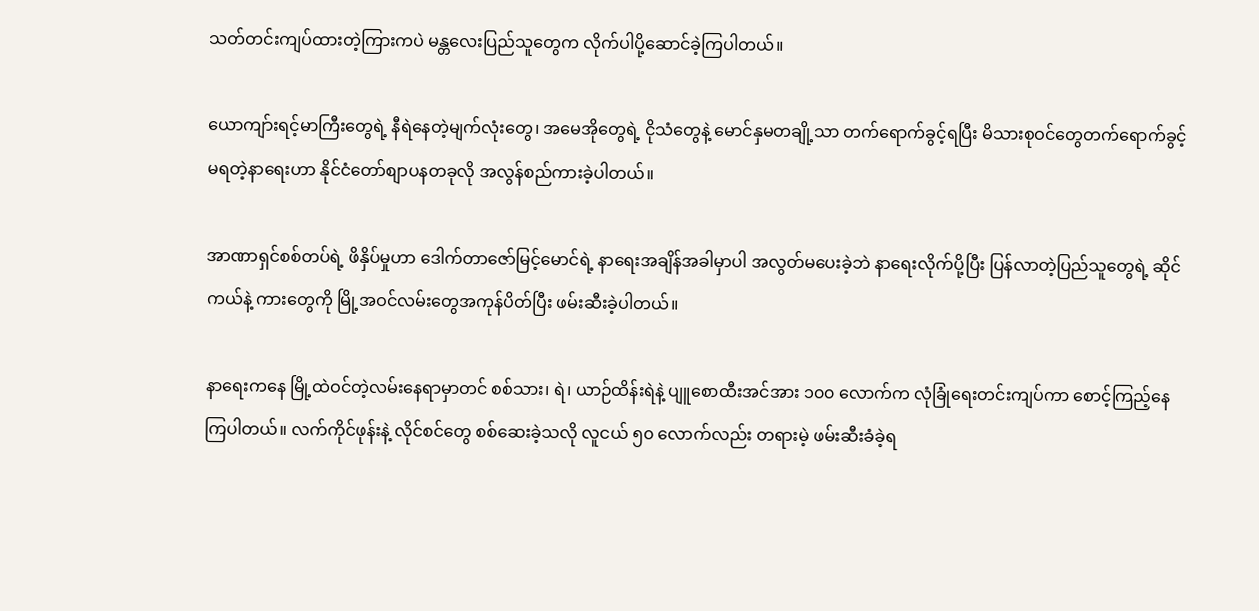သတ်တင်းကျပ်ထားတဲ့ကြားကပဲ မန္တလေးပြည်သူတွေက လိုက်ပါပို့ဆောင်ခဲ့ကြပါတယ်။

ယောကျာ်းရင့်မာကြီးတွေရဲ့ နီရဲနေတဲ့မျက်လုံးတွေ၊ အမေအိုတွေရဲ့ ငိုသံတွေနဲ့ မောင်နှမတချို့သာ တက်ရောက်ခွင့်ရပြီး မိသားစုဝင်တွေတက်ရောက်ခွင့်မရတဲ့နာရေးဟာ နိုင်ငံတော်စျာပနတခုလို အလွန်စည်ကားခဲ့ပါတယ်။

အာဏာရှင်စစ်တပ်ရဲ့ ဖိနှိပ်မှုဟာ ဒေါက်တာဇော်မြင့်မောင်ရဲ့ နာရေးအချိန်အခါမှာပါ အလွတ်မပေးခဲ့ဘဲ နာရေးလိုက်ပို့ပြီး ပြန်လာတဲ့ပြည်သူတွေရဲ့ ဆိုင်ကယ်နဲ့ ကားတွေကို မြို့အဝင်လမ်းတွေအကုန်ပိတ်ပြီး ဖမ်းဆီးခဲ့ပါတယ်။

နာရေးကနေ မြို့ထဲဝင်တဲ့လမ်းနေရာမှာတင် စစ်သား၊ ရဲ၊ ယာဉ်ထိန်းရဲနဲ့ ပျူစောထီးအင်အား ၁၀၀ လောက်က လုံခြုံရေးတင်းကျပ်ကာ စောင့်ကြည့်နေကြပါတယ်။ လက်ကိုင်ဖုန်းနဲ့ လိုင်စင်တွေ စစ်ဆေးခဲ့သလို လူငယ် ၅၀ လောက်လည်း တရားမဲ့ ဖမ်းဆီးခံခဲ့ရ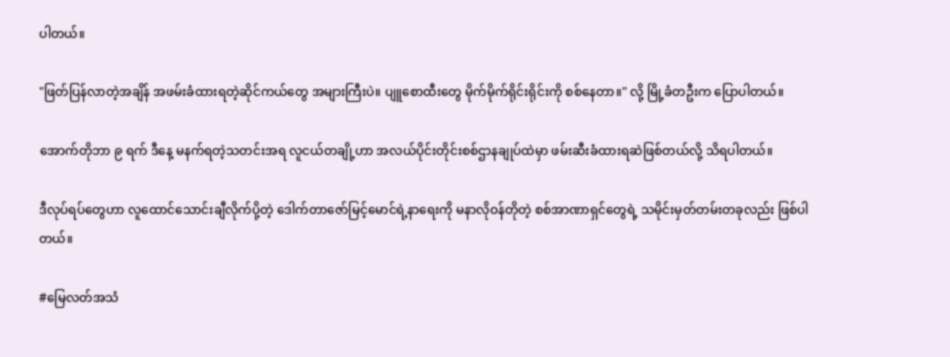ပါတယ်။

"ဖြတ်ပြန်လာတဲ့အချိန် အဖမ်းခံထားရတဲ့ဆိုင်ကယ်တွေ အများကြီးပဲ။ ပျူစောထီးတွေ မိုက်မိုက်ရိုင်းရိုင်းကို စစ်နေတာ။" လို့ မြို့ခံတဦးက ပြောပါတယ်။

အောက်တိုဘာ ၉ ရက် ဒီနေ့ မနက်ရတဲ့သတင်းအရ လူငယ်တချို့ဟာ အလယ်ပိုင်းတိုင်းစစ်ဌာနချုပ်ထဲမှာ ဖမ်းဆီးခံထားရဆဲဖြစ်တယ်လို့ သိရပါတယ်။

ဒီလုပ်ရပ်တွေဟာ လူထောင်သောင်းချီလိုက်ပို့တဲ့ ဒေါက်တာဇော်မြင့်မောင်ရဲ့နာရေးကို မနာလိုဝန်တိုတဲ့ စစ်အာဏာရှင်တွေရဲ့ သမိုင်းမှတ်တမ်းတခုလည်း ဖြစ်ပါတယ်။

#မြေလတ်အသံ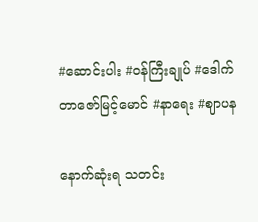#ဆောင်းပါး #ဝန်ကြီးချုပ် #ဒေါက်တာဇော်မြင့်မောင် #နာရေး #ဈာပန

နောက်ဆုံးရ သတင်း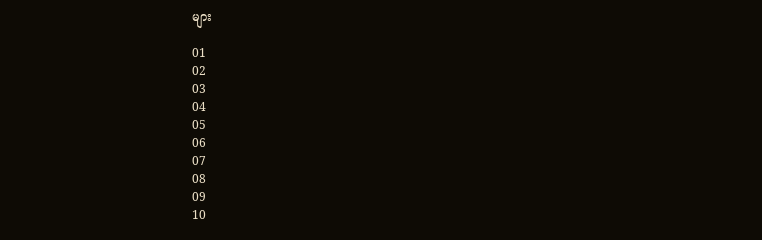များ

01
02
03
04
05
06
07
08
09
10